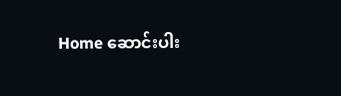Home ဆောင်းပါး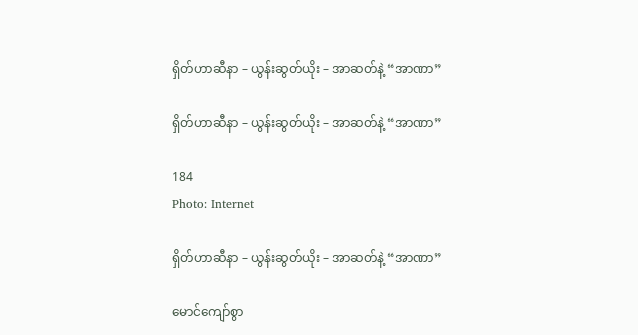ရှိတ်ဟာဆီနာ – ယွန်းဆွတ်ယိုး – အာဆတ်နဲ့ “အာဏာ”

ရှိတ်ဟာဆီနာ – ယွန်းဆွတ်ယိုး – အာဆတ်နဲ့ “အာဏာ”

184
Photo: Internet

ရှိတ်ဟာဆီနာ – ယွန်းဆွတ်ယိုး – အာဆတ်နဲ့ “အာဏာ”

မောင်ကျော်စွာ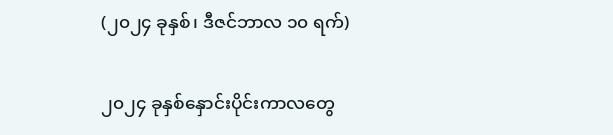(၂၀၂၄ ခုနှစ်၊ ဒီဇင်ဘာလ ၁၀ ရက်)

၂၀၂၄ ခုနှစ်နှောင်းပိုင်းကာလတွေ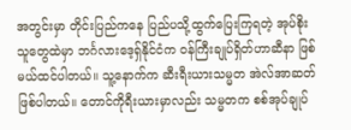အတွင်းမှာ တိုင်းပြည်ကနေ ပြည်ပသို့ထွက်ပြေးကြရတဲ့ အုပ်စိုးသူတွေထဲမှာ ဘင်္ဂလားဒေ့ရှ်နိုင်ငံက ဝန်ကြီးချုပ်ရှိတ်ဟာဆီနာ ဖြစ်မယ်ထင်ပါတယ်။ သူ့နောက်က ဆီးရီးယားသမ္မတ အဲလ်အာဆတ် ဖြစ်ပါတယ်။ တောင်ကိုရီးယားမှာလည်း သမ္မတက စစ်အုပ်ချုပ်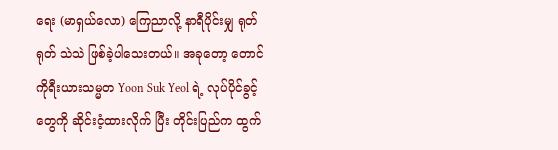ရေး (မာရှယ်လော) ကြေညာလို့ နာရီပိုင်းမျှ ရုတ်ရုတ် သဲသဲ ဖြစ်ခဲ့ပါသေးတယ်။ အခုတော့ တောင်ကိုရီးယားသမ္မတ Yoon Suk Yeol ရဲ့ လုပ်ပိုင်ခွင့်တွေကို ဆိုင်းငံ့ထားလိုက် ပြီး တိုင်းပြည်က ထွက်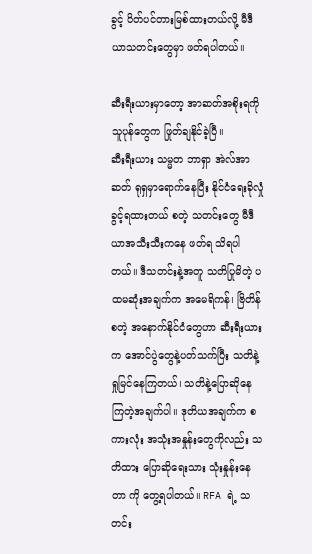ခွင့် ပိတ်ပင်တားမြစ်ထားတယ်လို့ မီဒီယာသတင်းတွေမှာ ဖတ်ရပါတယ်။

ဆီးရီးယားမှာတော့ အာဆတ်အစိုးရကို သူပုန်တွေက ဖြုတ်ချနိုင်ခဲ့ပြီ။
ဆီးရီးယား သမ္မတ ဘာရှာ အဲလ်အာဆတ် ရုရှမှာရောက်နေပြီး နိုင်ငံရေးခိုလှုံခွင့်ရထားတယ် စတဲ့ သတင်းတွေ မီဒီယာအသီးသီးကနေ ဖတ်ရ သိရပါတယ်။ ဒီသတင်းနဲ့အတူ သတိပြုမိတဲ့ ပထမဆုံးအချက်က အမေရိကန်၊ ဗြိတိန် စတဲ့ အနောက်နိုင်ငံတွေဟာ ဆီးရီးယားက အောင်ပွဲတွေနဲ့ပတ်သက်ပြီး သတိနဲ့ရှုမြင်နေကြတယ်၊ သတိနဲ့ပြောဆိုနေ ကြတဲ့အချက်ပါ။ ဒုတိယအချက်က စကားလုံး အသုံးအနှုန်းတွေကိုလည်း သတိထား ပြောဆိုရေးသား သုံးနှုန်းနေတာ ကို တွေ့ရပါတယ်။ RFA ရဲ့ သတင်း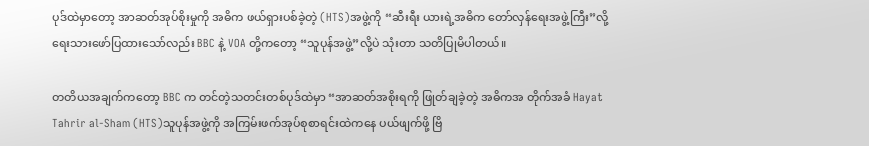ပုဒ်ထဲမှာတော့ အာဆတ်အုပ်စိုးမှုကို အဓိက ဖယ်ရှားပစ်ခဲ့တဲ့ (HTS)အဖွဲ့ကို “ဆီးရီး ယားရဲ့အဓိက တော်လှန်ရေးအဖွဲ့ကြီး”လို့ ရေးသားဖော်ပြထားသော်လည်း BBC နဲ့ VOA တို့ကတော့ “သူပုန်အဖွဲ့”လို့ပဲ သုံးတာ သတိပြုမိပါတယ်။

တတိယအချက်ကတော့ BBC က တင်တဲ့သတင်းတစ်ပုဒ်ထဲမှာ “အာဆတ်အစိုးရကို ဖြုတ်ချခဲ့တဲ့ အဓိကအ တိုက်အခံ Hayat Tahrir al-Sham (HTS)သူပုန်အဖွဲ့ကို အကြမ်းဖက်အုပ်စုစာရင်းထဲကနေ ပယ်ဖျက်ဖို့ ဗြိ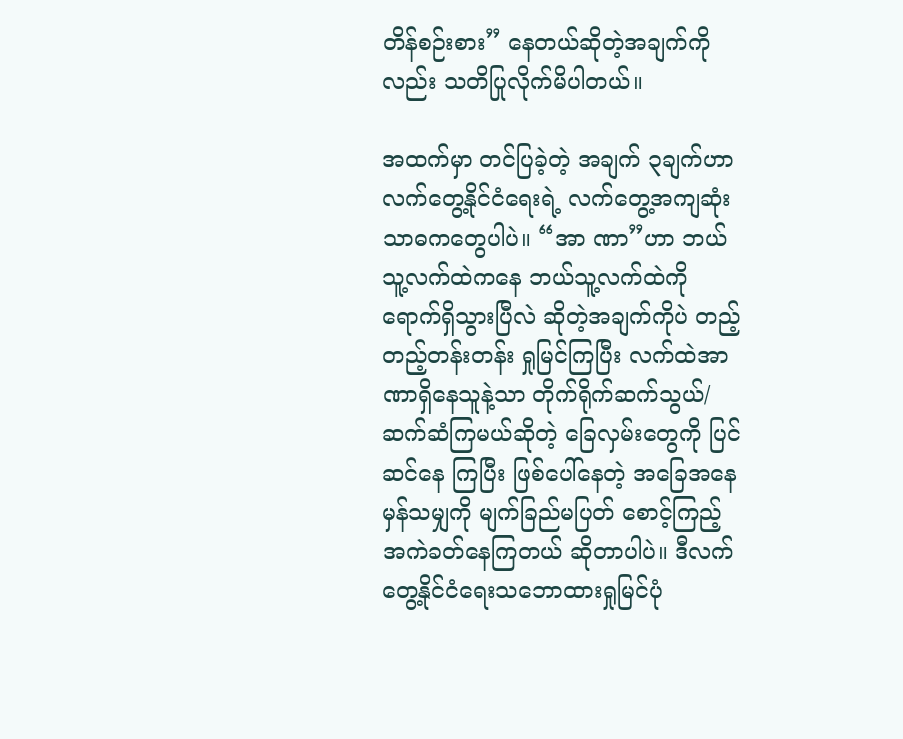တိန်စဉ်းစား” နေတယ်ဆိုတဲ့အချက်ကိုလည်း သတိပြုလိုက်မိပါတယ်။

အထက်မှာ တင်ပြခဲ့တဲ့ အချက် ၃ချက်ဟာ လက်တွေ့နိုင်ငံရေးရဲ့ လက်တွေ့အကျဆုံး သာဓကတွေပါပဲ။ “အာ ဏာ”ဟာ ဘယ်သူ့လက်ထဲကနေ ဘယ်သူ့လက်ထဲကို ရောက်ရှိသွားပြီလဲ ဆိုတဲ့အချက်ကိုပဲ တည့်တည့်တန်းတန်း ရှုမြင်ကြပြီး လက်ထဲအာဏာရှိနေသူနဲ့သာ တိုက်ရိုက်ဆက်သွယ်/ဆက်ဆံကြမယ်ဆိုတဲ့ ခြေလှမ်းတွေကို ပြင်ဆင်နေ ကြပြီး ဖြစ်ပေါ်နေတဲ့ အခြေအနေမှန်သမျှကို မျက်ခြည်မပြတ် စောင့်ကြည့်အကဲခတ်နေကြတယ် ဆိုတာပါပဲ။ ဒီလက် တွေ့နိုင်ငံရေးသဘောထားရှုမြင်ပုံ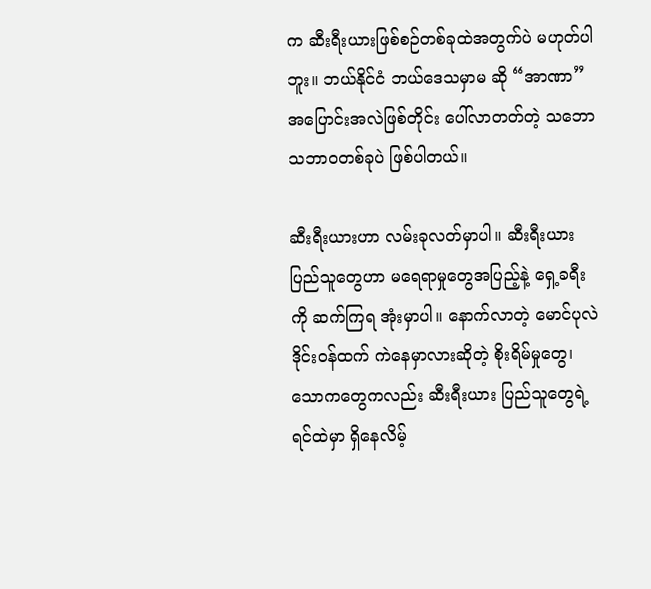က ဆီးရီးယားဖြစ်စဉ်တစ်ခုထဲအတွက်ပဲ မဟုတ်ပါဘူး။ ဘယ်နိုင်ငံ ဘယ်ဒေသမှာမ ဆို “အာဏာ” အပြောင်းအလဲဖြစ်တိုင်း ပေါ်လာတတ်တဲ့ သဘောသဘာဝတစ်ခုပဲ ဖြစ်ပါတယ်။

ဆီးရီးယားဟာ လမ်းခုလတ်မှာပါ။ ဆီးရီးယားပြည်သူတွေဟာ မရေရာမှုတွေအပြည့်နဲ့ ရှေ့ခရီးကို ဆက်ကြရ အုံးမှာပါ။ နောက်လာတဲ့ မောင်ပုလဲ ဒိုင်းဝန်ထက် ကဲနေမှာလားဆိုတဲ့ စိုးရိမ်မှုတွေ၊ သောကတွေကလည်း ဆီးရီးယား ပြည်သူတွေရဲ့ရင်ထဲမှာ ရှိနေလိမ့်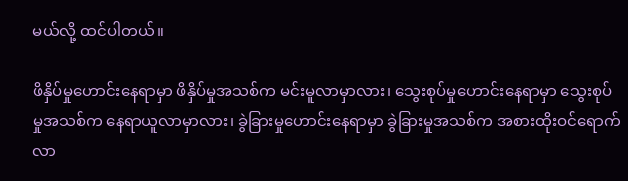မယ်လို့ ထင်ပါတယ်။

ဖိနှိပ်မှုဟောင်းနေရာမှာ ဖိနှိပ်မှုအသစ်က မင်းမူလာမှာလား၊ သွေးစုပ်မှုဟောင်းနေရာမှာ သွေးစုပ်မှုအသစ်က နေရာယူလာမှာလား၊ ခွဲခြားမှုဟောင်းနေရာမှာ ခွဲခြားမှုအသစ်က အစားထိုးဝင်ရောက်လာ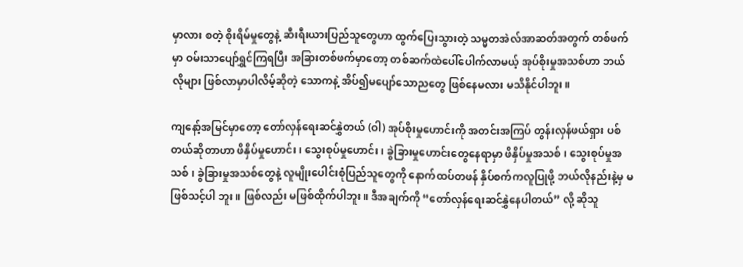မှာလား စတဲ့ စိုးရိမ်မှုတွေနဲ့ ဆီးရီးယားပြည်သူတွေဟာ ထွက်ပြေးသွားတဲ့ သမ္မတအဲလ်အာဆတ်အတွက် တစ်ဖက်မှာ ဝမ်းသာပျော်ရွှင်ကြရပြီး အခြားတစ်ဖက်မှာတော့ တစ်ဆက်ထဲပေါ်ပေါက်လာမယ့် အုပ်စိုးမှုအသစ်ဟာ ဘယ်လိုများ ဖြစ်လာမှာပါလိမ့်ဆိုတဲ့ သောကနဲ့ အိပ်၍မပျော်သောညတွေ ဖြစ်နေမလား မသိနိုင်ပါဘူး။

ကျနော့်အမြင်မှာတော့ တော်လှန်ရေးဆင်နွှဲတယ် (ဝါ) အုပ်စိုးမှုဟောင်းကို အတင်းအကြပ် တွန်းလှန်ဖယ်ရှား ပစ်တယ်ဆိုတာဟာ ဖိနှိပ်မှုဟောင်း၊ သွေးစုပ်မှုဟောင်း၊ ခွဲခြားမှုဟောင်းတွေနေရာမှာ ဖိနှိပ်မှုအသစ်၊ သွေးစုပ်မှုအသစ်၊ ခွဲခြားမှုအသစ်တွေနဲ့ လူမျိုးပေါင်းစုံပြည်သူတွေကို နောက်ထပ်တဖန် နှိပ်စက်ကလူပြုဖို့ ဘယ်လိုနည်းနဲ့မှ မဖြစ်သင့်ပါ ဘူး။ ဖြစ်လည်း မဖြစ်ထိုက်ပါဘူး။ ဒီအချက်ကို “တော်လှန်ရေးဆင်နွှဲနေပါတယ်” လို့ ဆိုသူ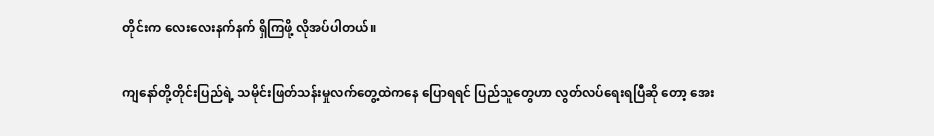တိုင်းက လေးလေးနက်နက် ရှိကြဖို့ လိုအပ်ပါတယ်။

ကျနော်တို့တိုင်းပြည်ရဲ့ သမိုင်းဖြတ်သန်းမှုလက်တွေ့ထဲကနေ ပြောရရင် ပြည်သူတွေဟာ လွတ်လပ်ရေးရပြီဆို တော့ အေး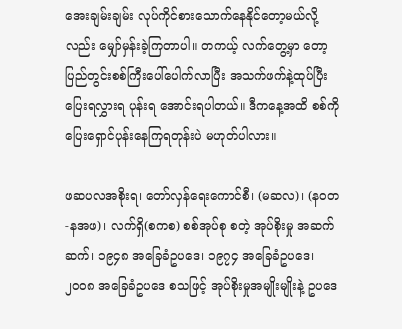အေးချမ်းချမ်း လုပ်ကိုင်စားသောက်နေနိုင်တော့မယ်လို့လည်း မျှော်မှန်းခဲ့ကြတာပါ။ တကယ့် လက်တွေ့မှာ တော့ ပြည်တွင်းစစ်ကြီးပေါ်ပေါက်လာပြီး အသက်ဖက်နဲ့ထုပ်ပြီး ပြေးရလွှားရ ပုန်းရ အောင်းရပါတယ်။ ဒီကနေ့အထိ စစ်ကို ပြေးရှောင်ပုန်းနေကြရတုန်းပဲ မဟုတ်ပါလား။

ဖဆပလအစိုးရ၊ တော်လှန်ရေးကောင်စီ၊ (မဆလ)၊ (နဝတ-နအဖ)၊ လက်ရှိ(စကစ) စစ်အုပ်စု စတဲ့ အုပ်စိုးမှု အဆက်ဆက်၊ ၁၉၄၈ အခြေခံဥပဒေ၊ ၁၉၇၄ အခြေခံဥပဒေ၊ ၂၀၀၈ အခြေခံဥပဒေ စသဖြင့် အုပ်စိုးမှုအမျိုးမျိုးနဲ့ ဥပဒေ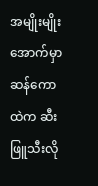အမျိုးမျိုးအောက်မှာ ဆန်ကောထဲက ဆီးဖြူသီးလို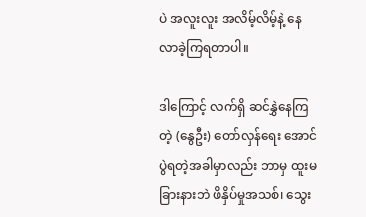ပဲ အလူးလူး အလိမ့်လိမ့်နဲ့ နေလာခဲ့ကြရတာပါ။

ဒါကြောင့် လက်ရှိ ဆင်နွှဲနေကြတဲ့ (နွေဦး) တော်လှန်ရေး အောင်ပွဲရတဲ့အခါမှာလည်း ဘာမှ ထူးမခြားနားဘဲ ဖိနှိပ်မှုအသစ်၊ သွေး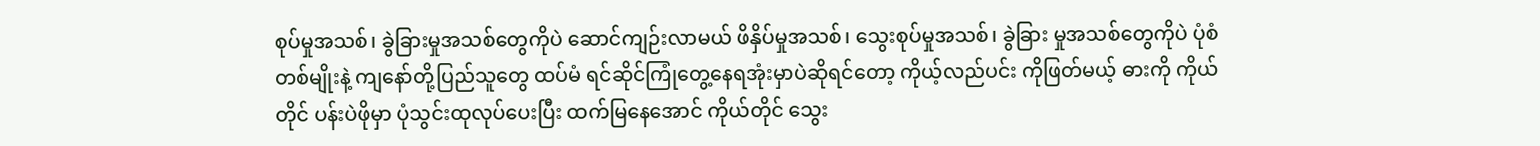စုပ်မှုအသစ်၊ ခွဲခြားမှုအသစ်တွေကိုပဲ ဆောင်ကျဉ်းလာမယ် ဖိနှိပ်မှုအသစ်၊ သွေးစုပ်မှုအသစ်၊ ခွဲခြား မှုအသစ်တွေကိုပဲ ပုံစံတစ်မျိုးနဲ့ ကျနော်တို့ပြည်သူတွေ ထပ်မံ ရင်ဆိုင်ကြုံတွေ့နေရအုံးမှာပဲဆိုရင်တော့ ကိုယ့်လည်ပင်း ကိုဖြတ်မယ့် ဓားကို ကိုယ်တိုင် ပန်းပဲဖိုမှာ ပုံသွင်းထုလုပ်ပေးပြီး ထက်မြနေအောင် ကိုယ်တိုင် သွေး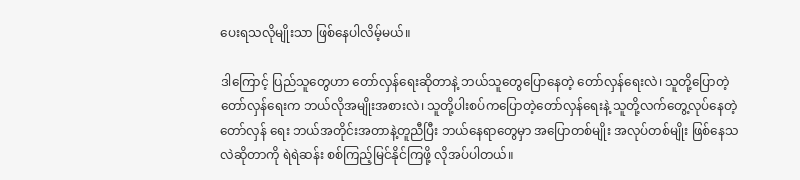ပေးရသလိုမျိုးသာ ဖြစ်နေပါလိမ့်မယ်။

ဒါကြောင့် ပြည်သူတွေဟာ တော်လှန်ရေးဆိုတာနဲ့ ဘယ်သူတွေပြောနေတဲ့ တော်လှန်ရေးလဲ၊ သူတို့ပြောတဲ့ တော်လှန်ရေးက ဘယ်လိုအမျိုးအစားလဲ၊ သူတို့ပါးစပ်ကပြောတဲ့တော်လှန်ရေးနဲ့ သူတို့လက်တွေ့လုပ်နေတဲ့ တော်လှန် ရေး ဘယ်အတိုင်းအတာနဲ့တူညီပြီး ဘယ်နေရာတွေမှာ အပြောတစ်မျိုး အလုပ်တစ်မျိုး ဖြစ်နေသလဲဆိုတာကို ရဲရဲဆန်း စစ်ကြည့်မြင်နိုင်ကြဖို့ လိုအပ်ပါတယ်။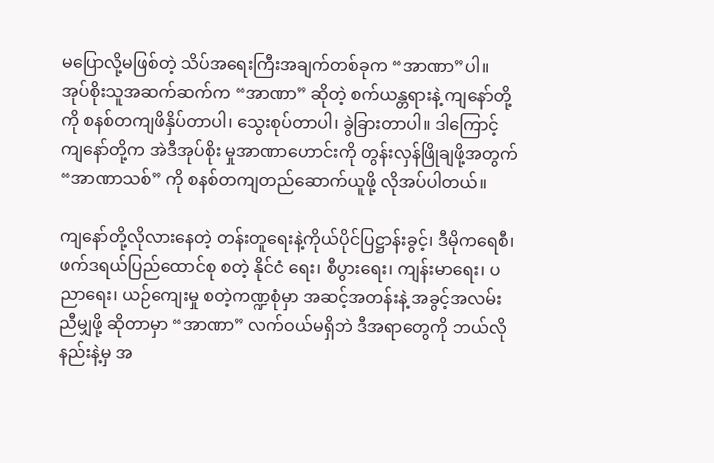မပြောလို့မဖြစ်တဲ့ သိပ်အရေးကြီးအချက်တစ်ခုက “အာဏာ”ပါ။ အုပ်စိုးသူအဆက်ဆက်က “အာဏာ” ဆိုတဲ့ စက်ယန္တရားနဲ့ ကျနော်တို့ကို စနစ်တကျဖိနှိပ်တာပါ၊ သွေးစုပ်တာပါ၊ ခွဲခြားတာပါ။ ဒါကြောင့် ကျနော်တို့က အဲဒီအုပ်စိုး မှုအာဏာဟောင်းကို တွန်းလှန်ဖြိုချဖို့အတွက် “အာဏာသစ်” ကို စနစ်တကျတည်ဆောက်ယူဖို့ လိုအပ်ပါတယ်။

ကျနော်တို့လိုလားနေတဲ့ တန်းတူရေးနဲ့ကိုယ်ပိုင်ပြဋ္ဌာန်းခွင့်၊ ဒီမိုကရေစီ၊ ဖက်ဒရယ်ပြည်ထောင်စု စတဲ့ နိုင်ငံ ရေး၊ စီပွားရေး၊ ကျန်းမာရေး၊ ပညာရေး၊ ယဉ်ကျေးမှု စတဲ့ကဏ္ဍစုံမှာ အဆင့်အတန်းနဲ့ အခွင့်အလမ်း ညီမျှဖို့ ဆိုတာမှာ “အာဏာ” လက်ဝယ်မရှိဘဲ ဒီအရာတွေကို ဘယ်လိုနည်းနဲ့မှ အ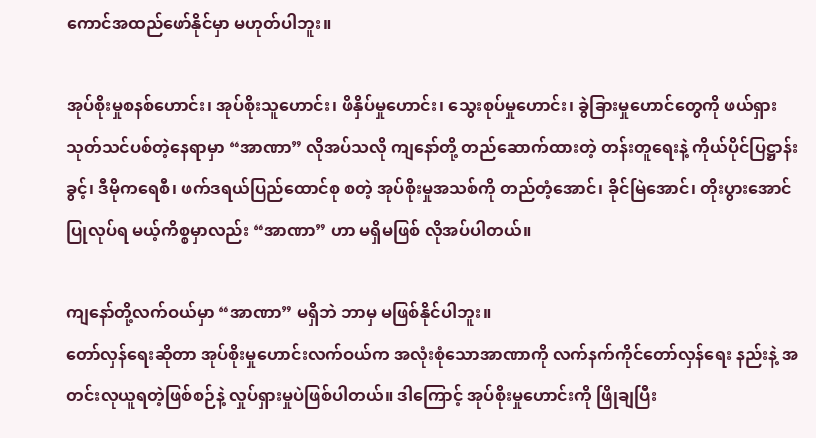ကောင်အထည်ဖော်နိုင်မှာ မဟုတ်ပါဘူး။

အုပ်စိုးမှုစနစ်ဟောင်း၊ အုပ်စိုးသူဟောင်း၊ ဖိနှိပ်မှုဟောင်း၊ သွေးစုပ်မှုဟောင်း၊ ခွဲခြားမှုဟောင်တွေကို ဖယ်ရှား သုတ်သင်ပစ်တဲ့နေရာမှာ “အာဏာ” လိုအပ်သလို ကျနော်တို့ တည်ဆောက်ထားတဲ့ တန်းတူရေးနဲ့ ကိုယ်ပိုင်ပြဋ္ဌာန်းခွင့်၊ ဒီမိုကရေစီ၊ ဖက်ဒရယ်ပြည်ထောင်စု စတဲ့ အုပ်စိုးမှုအသစ်ကို တည်တံ့အောင်၊ ခိုင်မြဲအောင်၊ တိုးပွားအောင် ပြုလုပ်ရ မယ့်ကိစ္စမှာလည်း “အာဏာ” ဟာ မရှိမဖြစ် လိုအပ်ပါတယ်။

ကျနော်တို့လက်ဝယ်မှာ “အာဏာ” မရှိဘဲ ဘာမှ မဖြစ်နိုင်ပါဘူး။
တော်လှန်ရေးဆိုတာ အုပ်စိုးမှုဟောင်းလက်ဝယ်က အလုံးစုံသောအာဏာကို လက်နက်ကိုင်တော်လှန်ရေး နည်းနဲ့ အတင်းလုယူရတဲ့ဖြစ်စဉ်နဲ့ လှုပ်ရှားမှုပဲဖြစ်ပါတယ်။ ဒါကြောင့် အုပ်စိုးမှုဟောင်းကို ဖြိုချပြီး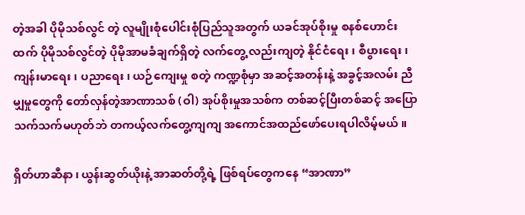တဲ့အခါ ပိုမိုသစ်လွင် တဲ့ လူမျိုးစုံပေါင်းစုံပြည်သူအတွက် ယခင်အုပ်စိုးမှု စနစ်ဟောင်းထက် ပိုမိုသစ်လွင်တဲ့ ပိုမိုအာမခံချက်ရှိတဲ့ လက်တွေ့ လည်းကျတဲ့ နိုင်ငံရေး၊ စီပွားရေး၊ ကျန်းမာရေး၊ ပညာရေး၊ ယဉ်ကျေးမှု စတဲ့ ကဏ္ဍစုံမှာ အဆင့်အတန်းနဲ့ အခွင့်အလမ်း ညီမျှမှုတွေကို တော်လှန်တဲ့အာဏာသစ် (ဝါ) အုပ်စိုးမှုအသစ်က တစ်ဆင့်ပြီးတစ်ဆင့် အပြောသက်သက်မဟုတ်ဘဲ တကယ့်လက်တွေ့ကျကျ အကောင်အထည်ဖော်ပေးရပါလိမ့်မယ်။

ရှိတ်ဟာဆီနာ၊ ယွန်းဆွတ်ယိုးနဲ့ အာဆတ်တို့ရဲ့ ဖြစ်ရပ်တွေကနေ “အာဏာ”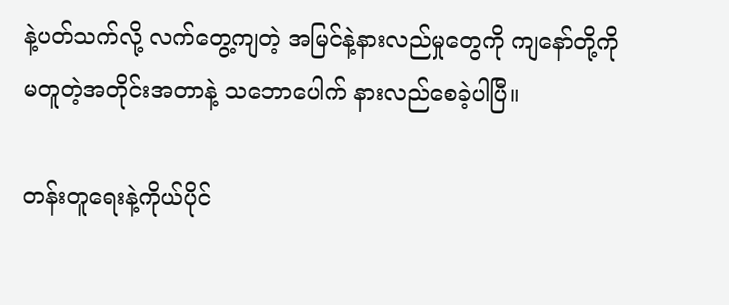နဲ့ပတ်သက်လို့ လက်တွေ့ကျတဲ့ အမြင်နဲ့နားလည်မှုတွေကို ကျနော်တို့ကို မတူတဲ့အတိုင်းအတာနဲ့ သဘောပေါက် နားလည်စေခဲ့ပါပြီ။

တန်းတူရေးနဲ့ကိုယ်ပိုင်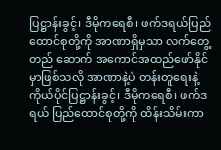ပြဋ္ဌာန်းခွင့်၊ ဒီမိုကရေစီ၊ ဖက်ဒရယ်ပြည်ထောင်စုတို့ကို အာဏာရှိမှသာ လက်တွေ့တည် ဆောက် အကောင်အထည်ဖော်နိုင်မှာဖြစ်သလို အာဏာနဲ့ပဲ တန်းတူရေးနဲ့ ကိုယ်ပိုင်ပြဋ္ဌာန်းခွင့်၊ ဒီမိုကရေစီ၊ ဖက်ဒရယ် ပြည်ထောင်စုတို့ကို ထိန်းသိမ်းကာ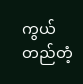ကွယ်တည်တံ့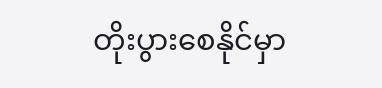တိုးပွားစေနိုင်မှာ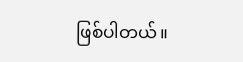ဖြစ်ပါတယ်။